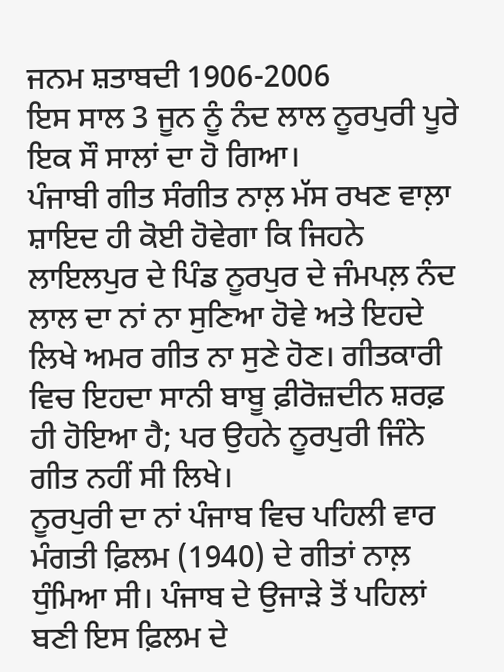ਜਨਮ ਸ਼ਤਾਬਦੀ 1906-2006
ਇਸ ਸਾਲ 3 ਜੂਨ ਨੂੰ ਨੰਦ ਲਾਲ ਨੂਰਪੁਰੀ ਪੂਰੇ ਇਕ ਸੌ ਸਾਲਾਂ ਦਾ ਹੋ ਗਿਆ।
ਪੰਜਾਬੀ ਗੀਤ ਸੰਗੀਤ ਨਾਲ਼ ਮੱਸ ਰਖਣ ਵਾਲ਼ਾ ਸ਼ਾਇਦ ਹੀ ਕੋਈ ਹੋਵੇਗਾ ਕਿ ਜਿਹਨੇ ਲਾਇਲਪੁਰ ਦੇ ਪਿੰਡ ਨੂਰਪੁਰ ਦੇ ਜੰਮਪਲ਼ ਨੰਦ ਲਾਲ ਦਾ ਨਾਂ ਨਾ ਸੁਣਿਆ ਹੋਵੇ ਅਤੇ ਇਹਦੇ ਲਿਖੇ ਅਮਰ ਗੀਤ ਨਾ ਸੁਣੇ ਹੋਣ। ਗੀਤਕਾਰੀ ਵਿਚ ਇਹਦਾ ਸਾਨੀ ਬਾਬੂ ਫ਼ੀਰੋਜ਼ਦੀਨ ਸ਼ਰਫ਼ ਹੀ ਹੋਇਆ ਹੈ; ਪਰ ਉਹਨੇ ਨੂਰਪੁਰੀ ਜਿੰਨੇ ਗੀਤ ਨਹੀਂ ਸੀ ਲਿਖੇ।
ਨੂਰਪੁਰੀ ਦਾ ਨਾਂ ਪੰਜਾਬ ਵਿਚ ਪਹਿਲੀ ਵਾਰ ਮੰਗਤੀ ਫ਼ਿਲਮ (1940) ਦੇ ਗੀਤਾਂ ਨਾਲ਼ ਧੁੰਮਿਆ ਸੀ। ਪੰਜਾਬ ਦੇ ਉਜਾੜੇ ਤੋਂ ਪਹਿਲਾਂ ਬਣੀ ਇਸ ਫ਼ਿਲਮ ਦੇ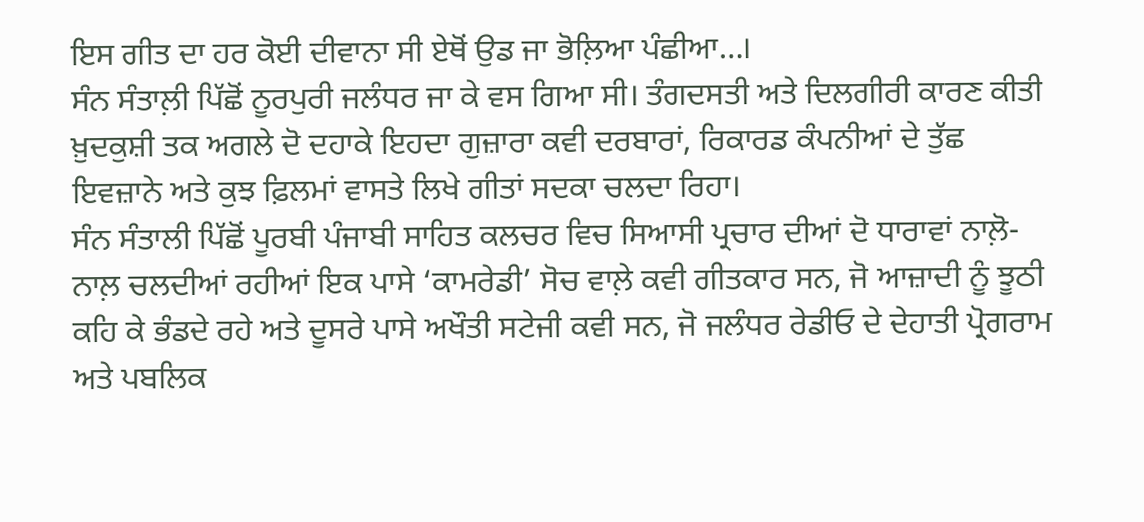ਇਸ ਗੀਤ ਦਾ ਹਰ ਕੋਈ ਦੀਵਾਨਾ ਸੀ ਏਥੋਂ ਉਡ ਜਾ ਭੋਲ਼ਿਆ ਪੰਛੀਆ…।
ਸੰਨ ਸੰਤਾਲ਼ੀ ਪਿੱਛੋਂ ਨੂਰਪੁਰੀ ਜਲੰਧਰ ਜਾ ਕੇ ਵਸ ਗਿਆ ਸੀ। ਤੰਗਦਸਤੀ ਅਤੇ ਦਿਲਗੀਰੀ ਕਾਰਣ ਕੀਤੀ ਖ਼ੁਦਕੁਸ਼ੀ ਤਕ ਅਗਲੇ ਦੋ ਦਹਾਕੇ ਇਹਦਾ ਗੁਜ਼ਾਰਾ ਕਵੀ ਦਰਬਾਰਾਂ, ਰਿਕਾਰਡ ਕੰਪਨੀਆਂ ਦੇ ਤੁੱਛ ਇਵਜ਼ਾਨੇ ਅਤੇ ਕੁਝ ਫ਼ਿਲਮਾਂ ਵਾਸਤੇ ਲਿਖੇ ਗੀਤਾਂ ਸਦਕਾ ਚਲਦਾ ਰਿਹਾ।
ਸੰਨ ਸੰਤਾਲੀ ਪਿੱਛੋਂ ਪੂਰਬੀ ਪੰਜਾਬੀ ਸਾਹਿਤ ਕਲਚਰ ਵਿਚ ਸਿਆਸੀ ਪ੍ਰਚਾਰ ਦੀਆਂ ਦੋ ਧਾਰਾਵਾਂ ਨਾਲ਼ੋ-ਨਾਲ਼ ਚਲਦੀਆਂ ਰਹੀਆਂ ਇਕ ਪਾਸੇ ‘ਕਾਮਰੇਡੀ’ ਸੋਚ ਵਾਲ਼ੇ ਕਵੀ ਗੀਤਕਾਰ ਸਨ, ਜੋ ਆਜ਼ਾਦੀ ਨੂੰ ਝੂਠੀ ਕਹਿ ਕੇ ਭੰਡਦੇ ਰਹੇ ਅਤੇ ਦੂਸਰੇ ਪਾਸੇ ਅਖੌਤੀ ਸਟੇਜੀ ਕਵੀ ਸਨ, ਜੋ ਜਲੰਧਰ ਰੇਡੀਓ ਦੇ ਦੇਹਾਤੀ ਪ੍ਰੋਗਰਾਮ ਅਤੇ ਪਬਲਿਕ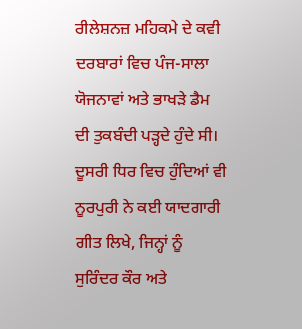ਰੀਲੇਸ਼ਨਜ਼ ਮਹਿਕਮੇ ਦੇ ਕਵੀ ਦਰਬਾਰਾਂ ਵਿਚ ਪੰਜ-ਸਾਲਾ ਯੋਜਨਾਵਾਂ ਅਤੇ ਭਾਖੜੇ ਡੈਮ ਦੀ ਤੁਕਬੰਦੀ ਪੜ੍ਹਦੇ ਹੁੰਦੇ ਸੀ। ਦੂਸਰੀ ਧਿਰ ਵਿਚ ਹੁੰਦਿਆਂ ਵੀ ਨੂਰਪੁਰੀ ਨੇ ਕਈ ਯਾਦਗਾਰੀ ਗੀਤ ਲਿਖੇ, ਜਿਨ੍ਹਾਂ ਨੂੰ ਸੁਰਿੰਦਰ ਕੌਰ ਅਤੇ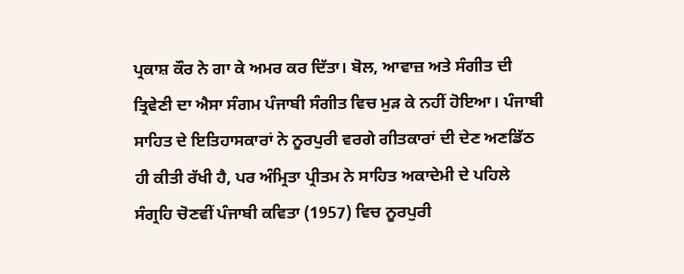ਪ੍ਰਕਾਸ਼ ਕੌਰ ਨੇ ਗਾ ਕੇ ਅਮਰ ਕਰ ਦਿੱਤਾ। ਬੋਲ, ਆਵਾਜ਼ ਅਤੇ ਸੰਗੀਤ ਦੀ ਤ੍ਰਿਵੇਣੀ ਦਾ ਐਸਾ ਸੰਗਮ ਪੰਜਾਬੀ ਸੰਗੀਤ ਵਿਚ ਮੁੜ ਕੇ ਨਹੀਂ ਹੋਇਆ। ਪੰਜਾਬੀ ਸਾਹਿਤ ਦੇ ਇਤਿਹਾਸਕਾਰਾਂ ਨੇ ਨੂਰਪੁਰੀ ਵਰਗੇ ਗੀਤਕਾਰਾਂ ਦੀ ਦੇਣ ਅਣਡਿੱਠ ਹੀ ਕੀਤੀ ਰੱਖੀ ਹੈ, ਪਰ ਅੰਮ੍ਰਿਤਾ ਪ੍ਰੀਤਮ ਨੇ ਸਾਹਿਤ ਅਕਾਦੇਮੀ ਦੇ ਪਹਿਲੇ ਸੰਗ੍ਰਹਿ ਚੋਣਵੀਂ ਪੰਜਾਬੀ ਕਵਿਤਾ (1957) ਵਿਚ ਨੂਰਪੁਰੀ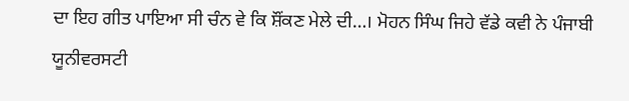ਦਾ ਇਹ ਗੀਤ ਪਾਇਆ ਸੀ ਚੰਨ ਵੇ ਕਿ ਸ਼ੌਂਕਣ ਮੇਲੇ ਦੀ…। ਮੋਹਨ ਸਿੰਘ ਜਿਹੇ ਵੱਡੇ ਕਵੀ ਨੇ ਪੰਜਾਬੀ ਯੂਨੀਵਰਸਟੀ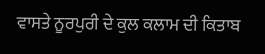ਵਾਸਤੇ ਨੂਰਪੁਰੀ ਦੇ ਕੁਲ ਕਲਾਮ ਦੀ ਕਿਤਾਬ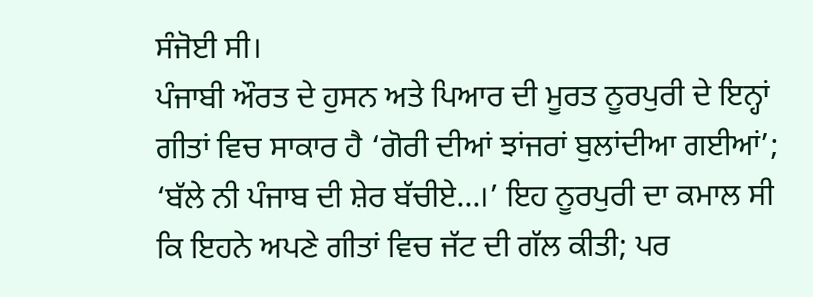ਸੰਜੋਈ ਸੀ।
ਪੰਜਾਬੀ ਔਰਤ ਦੇ ਹੁਸਨ ਅਤੇ ਪਿਆਰ ਦੀ ਮੂਰਤ ਨੂਰਪੁਰੀ ਦੇ ਇਨ੍ਹਾਂ ਗੀਤਾਂ ਵਿਚ ਸਾਕਾਰ ਹੈ ‘ਗੋਰੀ ਦੀਆਂ ਝਾਂਜਰਾਂ ਬੁਲਾਂਦੀਆ ਗਈਆਂ’; ‘ਬੱਲੇ ਨੀ ਪੰਜਾਬ ਦੀ ਸ਼ੇਰ ਬੱਚੀਏ…।’ ਇਹ ਨੂਰਪੁਰੀ ਦਾ ਕਮਾਲ ਸੀ ਕਿ ਇਹਨੇ ਅਪਣੇ ਗੀਤਾਂ ਵਿਚ ਜੱਟ ਦੀ ਗੱਲ ਕੀਤੀ; ਪਰ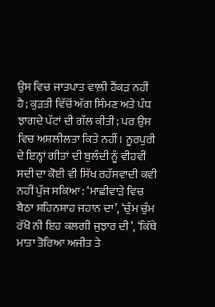ਉਸ ਵਿਚ ਜਾਤਪਾਤ ਵਾਲ਼ੀ ਹੈਂਕੜ ਨਹੀਂ ਹੈ; ਕੁੜਤੀ ਵਿੱਚੋਂ ਅੱਗ ਸਿੰਮਣ ਅਤੇ ਪੰਧ ਝਾਗਦੇ ਪੱਟਾਂ ਦੀ ਗੱਲ ਕੀਤੀ; ਪਰ ਉਸ ਵਿਚ ਅਸ਼ਲੀਲਤਾ ਕਿਤੇ ਨਹੀਂ। ਨੂਰਪੁਰੀ ਦੇ ਇਨ੍ਹਾਂ ਗੀਤਾਂ ਦੀ ਬੁਲੰਦੀ ਨੂੰ ਵੀਹਵੀਂ ਸਦੀ ਦਾ ਕੋਈ ਵੀ ਸਿੱਖ ਰਹੱਸਵਾਦੀ ਕਵੀ ਨਹੀਂ ਪੁੱਜ ਸਕਿਆ: ‘ਮਾਛੀਵਾੜੇ ਵਿਚ ਬੈਠਾ ਸ਼ਹਿਨਸ਼ਾਹ ਜਹਾਨ ਦਾ’, ‘ਚੁੰਮ ਚੁੰਮ ਰੱਖੋ ਨੀ ਇਹ ਕਲਗੀ ਜੁਝਾਰ ਦੀ’, ‘ਕਿੱਥੇ ਮਾਤਾ ਤੋਰਿਆ ਅਜੀਤ ਤੇ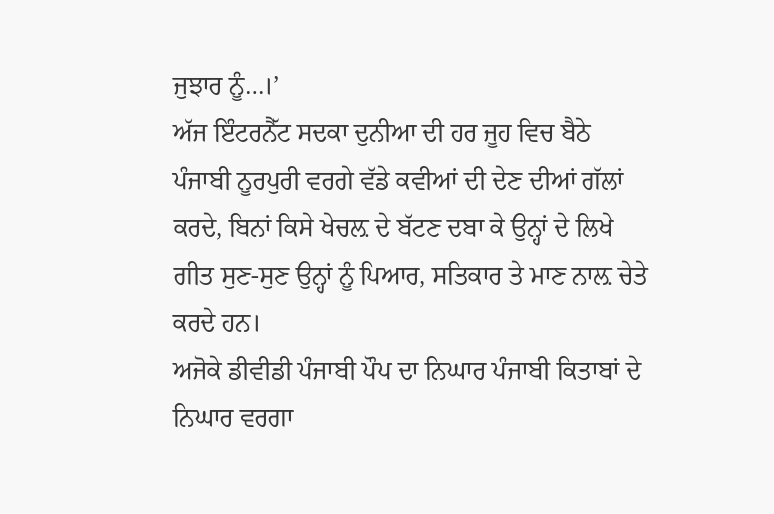ਜੁਝਾਰ ਨੂੰ…।’
ਅੱਜ ਇੰਟਰਨੈੱਟ ਸਦਕਾ ਦੁਨੀਆ ਦੀ ਹਰ ਜੂਹ ਵਿਚ ਬੈਠੇ ਪੰਜਾਬੀ ਨੂਰਪੁਰੀ ਵਰਗੇ ਵੱਡੇ ਕਵੀਆਂ ਦੀ ਦੇਣ ਦੀਆਂ ਗੱਲਾਂ ਕਰਦੇ, ਬਿਨਾਂ ਕਿਸੇ ਖੇਚਲ਼ ਦੇ ਬੱਟਣ ਦਬਾ ਕੇ ਉਨ੍ਹਾਂ ਦੇ ਲਿਖੇ ਗੀਤ ਸੁਣ-ਸੁਣ ਉਨ੍ਹਾਂ ਨੂੰ ਪਿਆਰ, ਸਤਿਕਾਰ ਤੇ ਮਾਣ ਨਾਲ਼ ਚੇਤੇ ਕਰਦੇ ਹਨ।
ਅਜੋਕੇ ਡੀਵੀਡੀ ਪੰਜਾਬੀ ਪੌਪ ਦਾ ਨਿਘਾਰ ਪੰਜਾਬੀ ਕਿਤਾਬਾਂ ਦੇ ਨਿਘਾਰ ਵਰਗਾ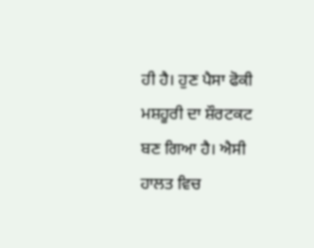ਹੀ ਹੈ। ਹੁਣ ਪੈਸਾ ਫੋਕੀ ਮਸ਼ਹੂਰੀ ਦਾ ਸ਼ੌਰਟਕਟ ਬਣ ਗਿਆ ਹੈ। ਐਸੀ ਹਾਲਤ ਵਿਚ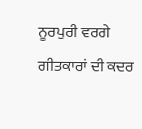ਨੂਰਪੁਰੀ ਵਰਗੇ ਗੀਤਕਾਰਾਂ ਦੀ ਕਦਰ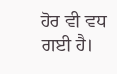ਹੋਰ ਵੀ ਵਧ ਗਈ ਹੈ।